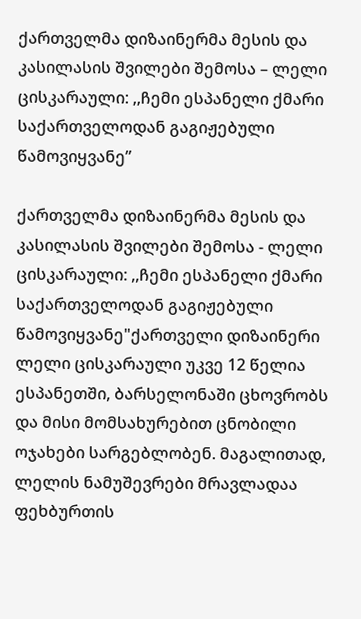ქართველმა დიზაინერმა მესის და კასილასის შვილები შემოსა – ლელი ცისკარაული: ,,ჩემი ესპანელი ქმარი საქართველოდან გაგიჟებული წამოვიყვანე”

ქართველმა დიზაინერმა მესის და კასილასის შვილები შემოსა - ლელი ცისკარაული: ,,ჩემი ესპანელი ქმარი საქართველოდან გაგიჟებული წამოვიყვანე"ქართველი დიზაინერი ლელი ცისკარაული უკვე 12 წელია ესპანეთში, ბარსელონაში ცხოვრობს და მისი მომსახურებით ცნობილი ოჯახები სარგებლობენ. მაგალითად, ლელის ნამუშევრები მრავლადაა ფეხბურთის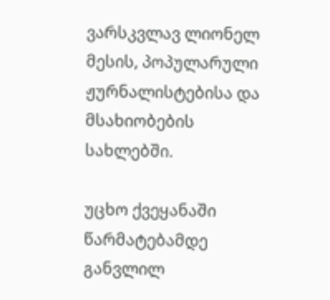ვარსკვლავ ლიონელ მესის, პოპულარული ჟურნალისტებისა და მსახიობების სახლებში.

უცხო ქვეყანაში წარმატებამდე განვლილ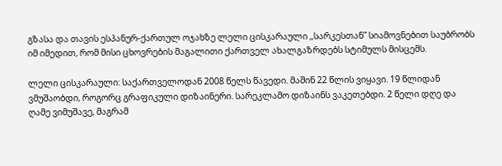გზასა და თავის ესპანურ-ქართულ ოჯახზე ლელი ცისკარაული ,,სარკესთან” სიამოვნებით საუბრობს იმ იმედით, რომ მისი ცხოვრების მაგალითი ქართველ ახალგაზრდებს სტიმულს მისცემს.

ლელი ცისკარაული: საქართველოდან 2008 წელს წავედი. მაშინ 22 წლის ვიყავი. 19 წლიდან ვმუშაობდი, როგორც გრაფიკული დიზაინერი. სარეკლამო დიზაინს ვაკეთებდი. 2 წელი დღე და ღამე ვიმუშავე, მაგრამ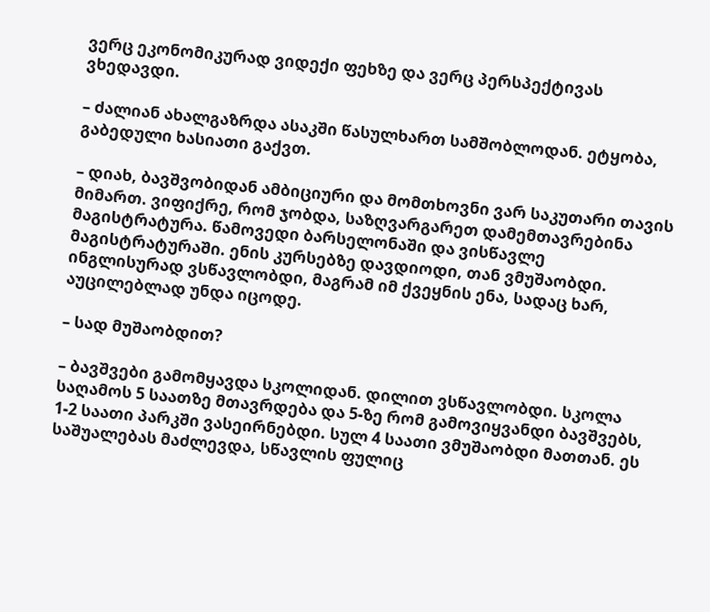ვერც ეკონომიკურად ვიდექი ფეხზე და ვერც პერსპექტივას ვხედავდი.

– ძალიან ახალგაზრდა ასაკში წასულხართ სამშობლოდან. ეტყობა, გაბედული ხასიათი გაქვთ.

– დიახ, ბავშვობიდან ამბიციური და მომთხოვნი ვარ საკუთარი თავის მიმართ. ვიფიქრე, რომ ჯობდა, საზღვარგარეთ დამემთავრებინა მაგისტრატურა. წამოვედი ბარსელონაში და ვისწავლე მაგისტრატურაში. ენის კურსებზე დავდიოდი, თან ვმუშაობდი. ინგლისურად ვსწავლობდი, მაგრამ იმ ქვეყნის ენა, სადაც ხარ, აუცილებლად უნდა იცოდე.

– სად მუშაობდით?

– ბავშვები გამომყავდა სკოლიდან. დილით ვსწავლობდი. სკოლა საღამოს 5 საათზე მთავრდება და 5-ზე რომ გამოვიყვანდი ბავშვებს, 1-2 საათი პარკში ვასეირნებდი. სულ 4 საათი ვმუშაობდი მათთან. ეს საშუალებას მაძლევდა, სწავლის ფულიც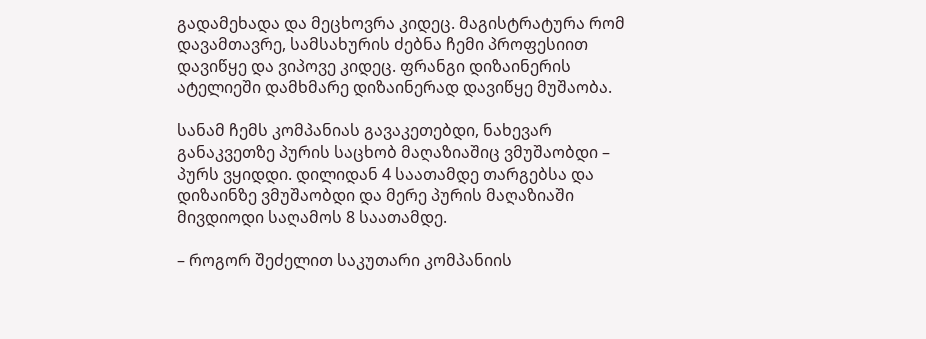გადამეხადა და მეცხოვრა კიდეც. მაგისტრატურა რომ დავამთავრე, სამსახურის ძებნა ჩემი პროფესიით დავიწყე და ვიპოვე კიდეც. ფრანგი დიზაინერის ატელიეში დამხმარე დიზაინერად დავიწყე მუშაობა.

სანამ ჩემს კომპანიას გავაკეთებდი, ნახევარ განაკვეთზე პურის საცხობ მაღაზიაშიც ვმუშაობდი – პურს ვყიდდი. დილიდან 4 საათამდე თარგებსა და დიზაინზე ვმუშაობდი და მერე პურის მაღაზიაში მივდიოდი საღამოს 8 საათამდე.

– როგორ შეძელით საკუთარი კომპანიის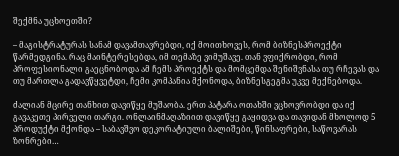შექმნა უცხოეთში?

– მაგისტრატურას სანამ დავამთავრებდი, იქ მოითხოვეს, რომ ბიზნესპროექტი წარმედგინა. რაც მაინტერესებდა, იმ თემაზე ვიმუშავე. თან ვფიქრობდი, რომ პროფესიონალი გაეცნობოდა ამ ჩემს პროექტს და მომცემდა შენიშვნასა თუ რჩევას და თუ მართლა გადავწყვეტდი, ჩემი კომპანია მქონოდა, ბიზნესგეგმა უკვე მექნებოდა.

ძალიან მცირე თანხით დავიწყე მუშაობა. ერთ პატარა ოთახში ვცხოვრობდი და იქ გავაკეთე პირველი თარგი. ონლაინმაღაზიით დავიწყე გაყიდვა და თავიდან მხოლოდ 5 პროდუქტი მქონდა – საბავშვო დეკორატიული ბალიშები, წინსაფრები, საწოვარას ზონრები…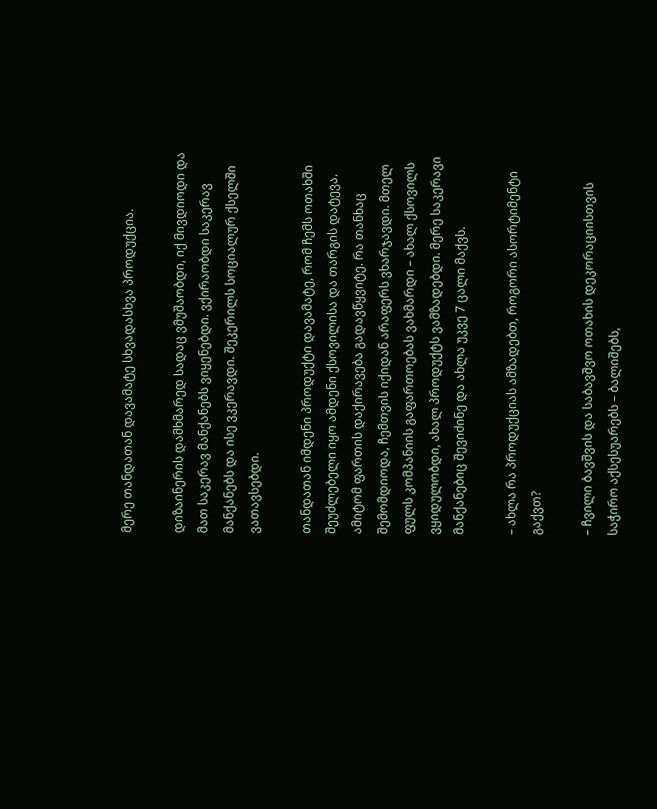მერე თანდათან დავამატე სხვადასხვა პროდუქცია.

დიზაინერის დამხმარედ სადაც ვმუშაობდი, იქ მივდიოდი და მათ საკერავ მანქანებს ვიყენებდი. ვქირაობდი საკერავ მანქანებს და ისე ვკერავდი. შეკერილს სოციალურ ქსელში ვათავსებდი.

თანდათან იმდენი პროდუქტი დავამატე, რომ ჩემს ოთახში შეუძლებელი იყო ამდენი ქსოვილისა და თარგის დატევა. ამიტომ ფართის დაქირავება გადავწყვიტე. რა თანხაც შემომდიოდა, ჩემთვის იქიდან არაფერს ვხარჯავდი. მთელ ფულს კომპანიის გაფართოებას ვახმარდი – ახალ ქსოვილს ვყიდულობდი, ახალ პროდუქტს ვამზადებდი. მერე საკერავი მანქანებიც შევიძინე და ახლა უკვე 7 ცალი მაქვს.

– ახლა რა პროდუქციას ამზადებთ, როგორი ასორტიმენტი გაქვთ?

– ჩვილი ბავშვის და საბავშვო ოთახის დეკორაციისთვის საჭირო აქსესუარებს – ბალიშებს,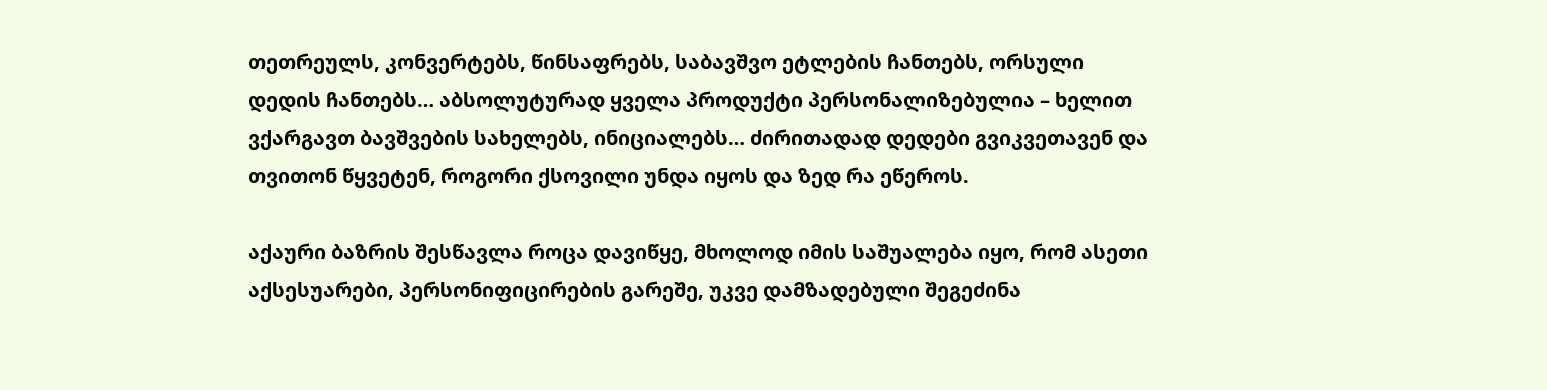თეთრეულს, კონვერტებს, წინსაფრებს, საბავშვო ეტლების ჩანთებს, ორსული დედის ჩანთებს… აბსოლუტურად ყველა პროდუქტი პერსონალიზებულია – ხელით ვქარგავთ ბავშვების სახელებს, ინიციალებს… ძირითადად დედები გვიკვეთავენ და თვითონ წყვეტენ, როგორი ქსოვილი უნდა იყოს და ზედ რა ეწეროს.

აქაური ბაზრის შესწავლა როცა დავიწყე, მხოლოდ იმის საშუალება იყო, რომ ასეთი აქსესუარები, პერსონიფიცირების გარეშე, უკვე დამზადებული შეგეძინა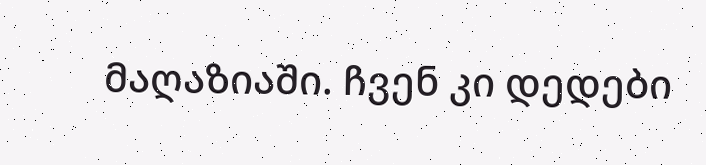მაღაზიაში. ჩვენ კი დედები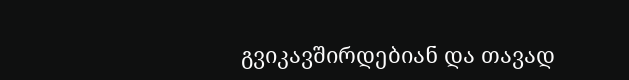გვიკავშირდებიან და თავად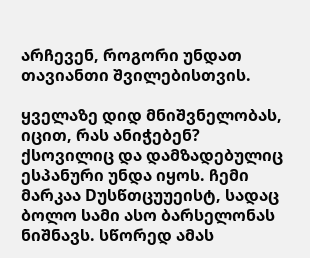არჩევენ, როგორი უნდათ თავიანთი შვილებისთვის.

ყველაზე დიდ მნიშვნელობას, იცით, რას ანიჭებენ? ქსოვილიც და დამზადებულიც ესპანური უნდა იყოს. ჩემი მარკაა Dუსწთცუუეისტ, სადაც ბოლო სამი ასო ბარსელონას ნიშნავს. სწორედ ამას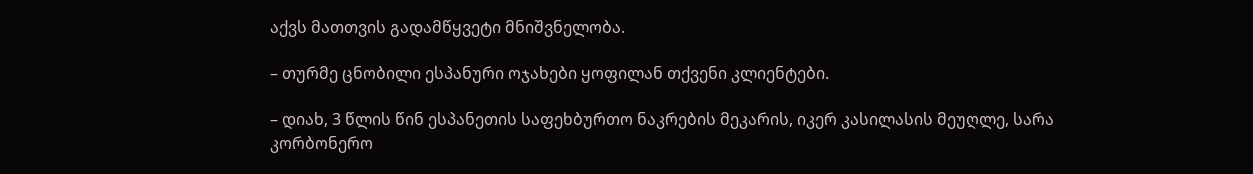აქვს მათთვის გადამწყვეტი მნიშვნელობა.

– თურმე ცნობილი ესპანური ოჯახები ყოფილან თქვენი კლიენტები.

– დიახ, 3 წლის წინ ესპანეთის საფეხბურთო ნაკრების მეკარის, იკერ კასილასის მეუღლე, სარა კორბონერო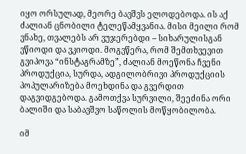იყო ორსულად, მეორე ბავშვს ელოდებოდა. ის აქ ძალიან ცნობილი ტელეწამყვანია. მისი მეილი რომ ვნახე, თვალებს არ ვუჯერებდი – სიხარულისგან ვწიოდი და ვკიოდი. მოგვწერა, რომ შემთხვევით გვიპოვა “ინსტაგრამზე”, ძალიან მოეწონა ჩვენი პროდუქცია, სურდა, ადგილობრივი პროდუქციის პოპულარიზება მოეხდინა და გვერდით დაგვიდგებოდა. გამოთქვა სურვილი, შეეძინა ორი ბალიში და საბავშვო საწოლის მოწყობილობა.

იმ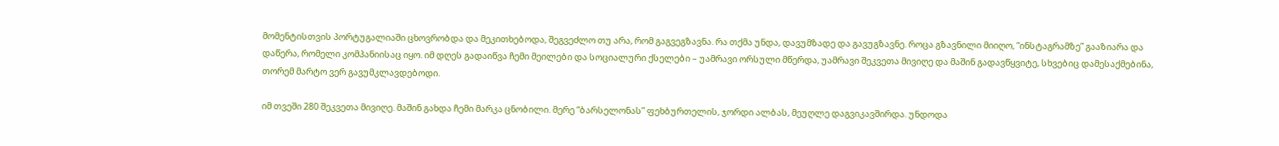მომენტისთვის პორტუგალიაში ცხოვრობდა და მეკითხებოდა, შეგვეძლო თუ არა, რომ გაგვეგზავნა. რა თქმა უნდა, დავუმზადე და გავუგზავნე. როცა გზავნილი მიიღო, “ინსტაგრამზე” გააზიარა და დაწერა, რომელი კომპანიისაც იყო. იმ დღეს გადაიწვა ჩემი მეილები და სოციალური ქსელები – უამრავი ორსული მწერდა, უამრავი შეკვეთა მივიღე და მაშინ გადავწყვიტე, სხვებიც დამესაქმებინა, თორემ მარტო ვერ გავუმკლავდებოდი.

იმ თვეში 280 შეკვეთა მივიღე. მაშინ გახდა ჩემი მარკა ცნობილი. მერე “ბარსელონას” ფეხბურთელის, ჯორდი ალბას, მეუღლე დაგვიკავშირდა. უნდოდა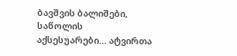ბავშვის ბალიშები, საწოლის აქსესუარები… ატვირთა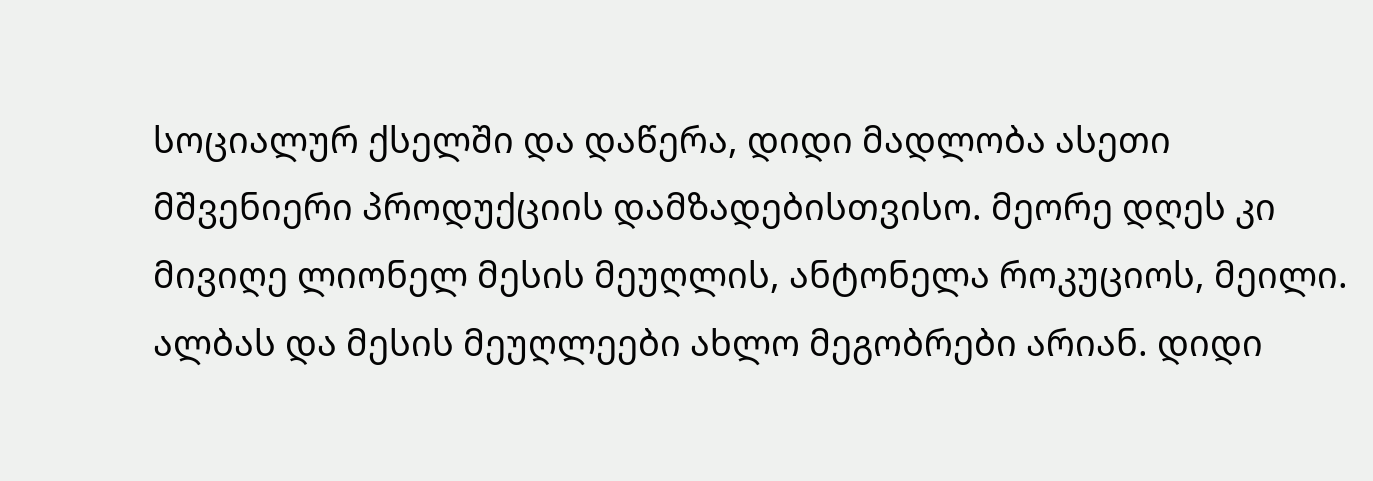სოციალურ ქსელში და დაწერა, დიდი მადლობა ასეთი მშვენიერი პროდუქციის დამზადებისთვისო. მეორე დღეს კი მივიღე ლიონელ მესის მეუღლის, ანტონელა როკუციოს, მეილი. ალბას და მესის მეუღლეები ახლო მეგობრები არიან. დიდი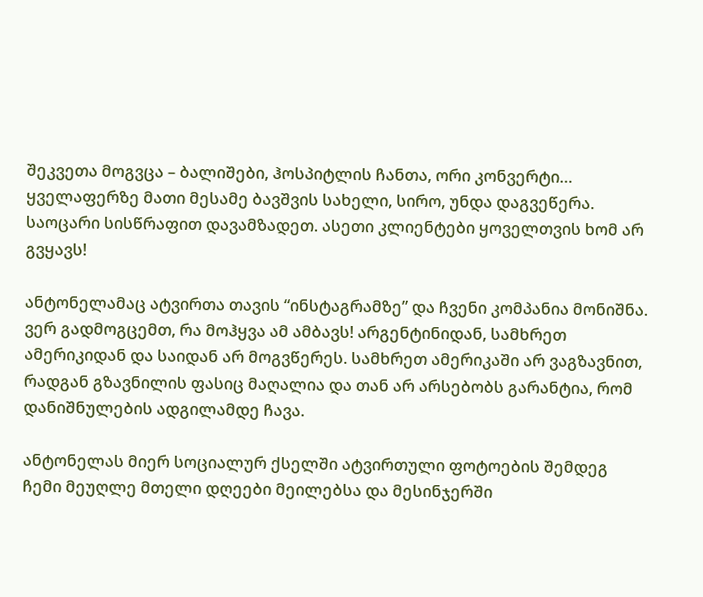შეკვეთა მოგვცა – ბალიშები, ჰოსპიტლის ჩანთა, ორი კონვერტი… ყველაფერზე მათი მესამე ბავშვის სახელი, სირო, უნდა დაგვეწერა. საოცარი სისწრაფით დავამზადეთ. ასეთი კლიენტები ყოველთვის ხომ არ გვყავს!

ანტონელამაც ატვირთა თავის “ინსტაგრამზე” და ჩვენი კომპანია მონიშნა. ვერ გადმოგცემთ, რა მოჰყვა ამ ამბავს! არგენტინიდან, სამხრეთ ამერიკიდან და საიდან არ მოგვწერეს. სამხრეთ ამერიკაში არ ვაგზავნით, რადგან გზავნილის ფასიც მაღალია და თან არ არსებობს გარანტია, რომ დანიშნულების ადგილამდე ჩავა.

ანტონელას მიერ სოციალურ ქსელში ატვირთული ფოტოების შემდეგ ჩემი მეუღლე მთელი დღეები მეილებსა და მესინჯერში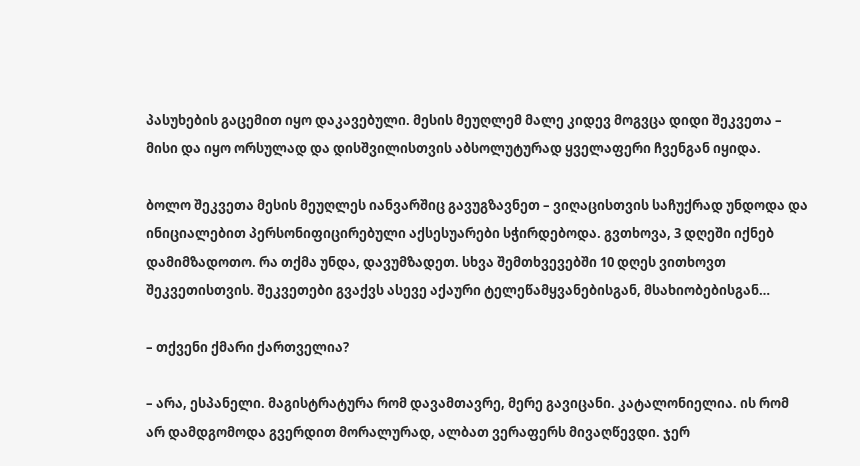პასუხების გაცემით იყო დაკავებული. მესის მეუღლემ მალე კიდევ მოგვცა დიდი შეკვეთა – მისი და იყო ორსულად და დისშვილისთვის აბსოლუტურად ყველაფერი ჩვენგან იყიდა.

ბოლო შეკვეთა მესის მეუღლეს იანვარშიც გავუგზავნეთ – ვიღაცისთვის საჩუქრად უნდოდა და ინიციალებით პერსონიფიცირებული აქსესუარები სჭირდებოდა. გვთხოვა, 3 დღეში იქნებ დამიმზადოთო. რა თქმა უნდა, დავუმზადეთ. სხვა შემთხვევებში 10 დღეს ვითხოვთ შეკვეთისთვის. შეკვეთები გვაქვს ასევე აქაური ტელეწამყვანებისგან, მსახიობებისგან…

– თქვენი ქმარი ქართველია?

– არა, ესპანელი. მაგისტრატურა რომ დავამთავრე, მერე გავიცანი. კატალონიელია. ის რომ არ დამდგომოდა გვერდით მორალურად, ალბათ ვერაფერს მივაღწევდი. ჯერ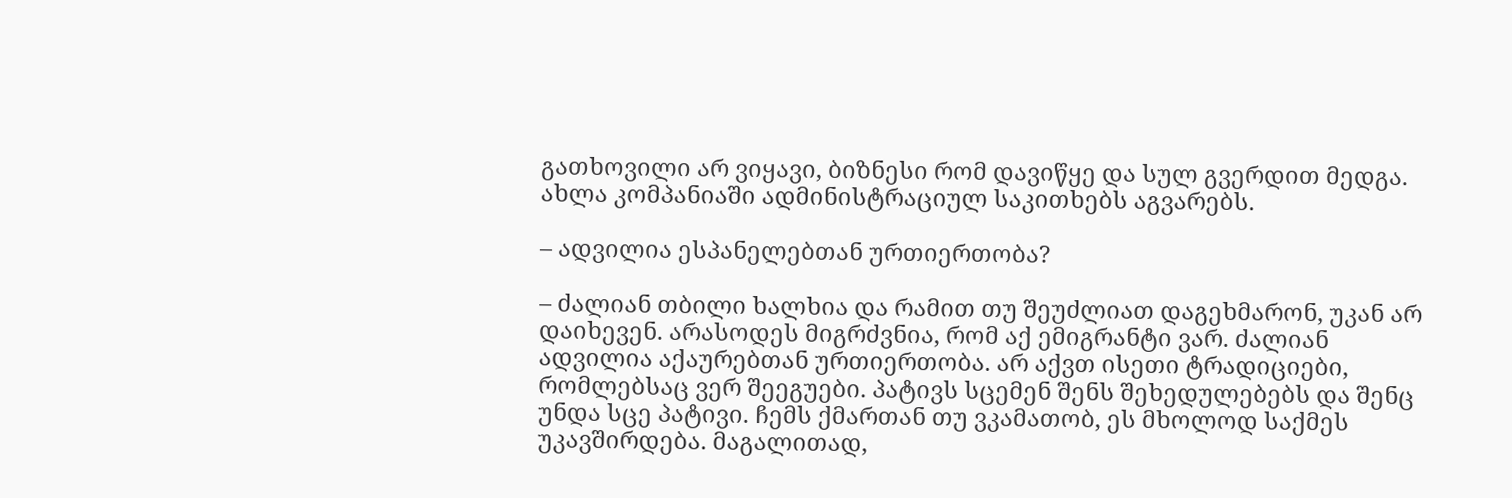გათხოვილი არ ვიყავი, ბიზნესი რომ დავიწყე და სულ გვერდით მედგა. ახლა კომპანიაში ადმინისტრაციულ საკითხებს აგვარებს.

– ადვილია ესპანელებთან ურთიერთობა?

– ძალიან თბილი ხალხია და რამით თუ შეუძლიათ დაგეხმარონ, უკან არ დაიხევენ. არასოდეს მიგრძვნია, რომ აქ ემიგრანტი ვარ. ძალიან ადვილია აქაურებთან ურთიერთობა. არ აქვთ ისეთი ტრადიციები, რომლებსაც ვერ შეეგუები. პატივს სცემენ შენს შეხედულებებს და შენც უნდა სცე პატივი. ჩემს ქმართან თუ ვკამათობ, ეს მხოლოდ საქმეს უკავშირდება. მაგალითად,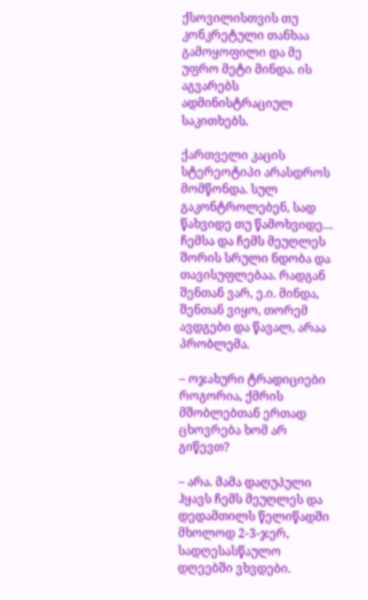ქსოვილისთვის თუ კონკრეტული თანხაა გამოყოფილი და მე უფრო მეტი მინდა. ის აგვარებს ადმინისტრაციულ საკითხებს.

ქართველი კაცის სტერეოტიპი არასდროს მომწონდა. სულ გაკონტროლებენ, სად წახვიდე თუ წამოხვიდე… ჩემსა და ჩემს მეუღლეს შორის სრული ნდობა და თავისუფლებაა. რადგან შენთან ვარ, ე.ი. მინდა, შენთან ვიყო, თორემ ავდგები და წავალ, არაა პრობლემა.

– ოჯახური ტრადიციები როგორია, ქმრის მშობლებთან ერთად ცხოვრება ხომ არ გიწევთ?

– არა. მამა დაღუპული ჰყავს ჩემს მეუღლეს და დედამთილს წელიწადში მხოლოდ 2-3-ჯერ, სადღესასწაულო დღეებში ვხვდები.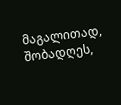მაგალითად, შობადღეს,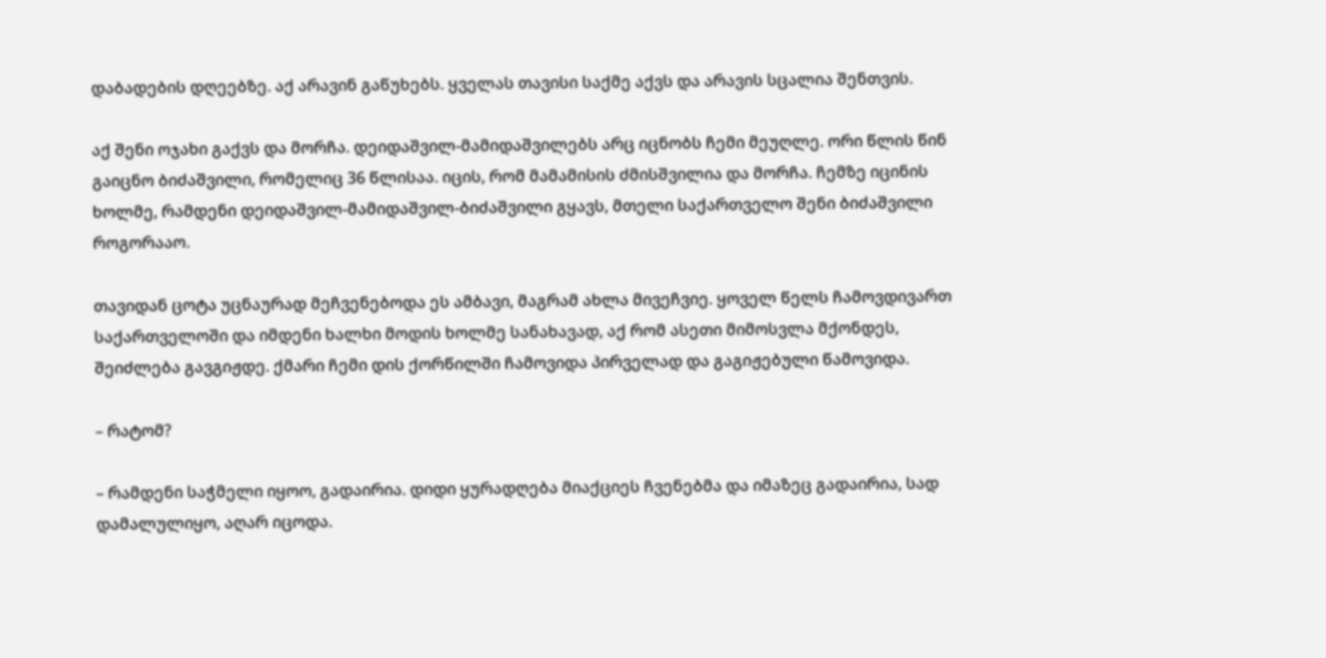დაბადების დღეებზე. აქ არავინ გაწუხებს. ყველას თავისი საქმე აქვს და არავის სცალია შენთვის.

აქ შენი ოჯახი გაქვს და მორჩა. დეიდაშვილ-მამიდაშვილებს არც იცნობს ჩემი მეუღლე. ორი წლის წინ გაიცნო ბიძაშვილი, რომელიც 36 წლისაა. იცის, რომ მამამისის ძმისშვილია და მორჩა. ჩემზე იცინის ხოლმე, რამდენი დეიდაშვილ-მამიდაშვილ-ბიძაშვილი გყავს, მთელი საქართველო შენი ბიძაშვილი როგორააო.

თავიდან ცოტა უცნაურად მეჩვენებოდა ეს ამბავი, მაგრამ ახლა მივეჩვიე. ყოველ წელს ჩამოვდივართ საქართველოში და იმდენი ხალხი მოდის ხოლმე სანახავად, აქ რომ ასეთი მიმოსვლა მქონდეს, შეიძლება გავგიჟდე. ქმარი ჩემი დის ქორწილში ჩამოვიდა პირველად და გაგიჟებული წამოვიდა.

– რატომ?

– რამდენი საჭმელი იყოო, გადაირია. დიდი ყურადღება მიაქციეს ჩვენებმა და იმაზეც გადაირია, სად დამალულიყო, აღარ იცოდა.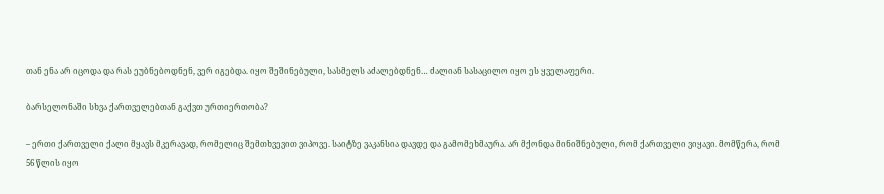თან ენა არ იცოდა და რას ეუბნებოდნენ, ვერ იგებდა. იყო შეშინებული, სასმელს აძალებდნენ… ძალიან სასაცილო იყო ეს ყველაფერი.

ბარსელონაში სხვა ქართველებთან გაქვთ ურთიერთობა?

– ერთი ქართველი ქალი მყავს მკერავად, რომელიც შემთხვევით ვიპოვე. საიტზე ვაკანსია დავდე და გამომეხმაურა. არ მქონდა მინიშნებული, რომ ქართველი ვიყავი. მომწერა, რომ 56 წლის იყო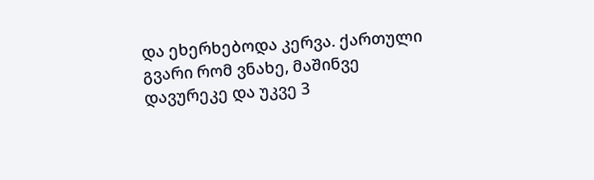და ეხერხებოდა კერვა. ქართული გვარი რომ ვნახე, მაშინვე დავურეკე და უკვე 3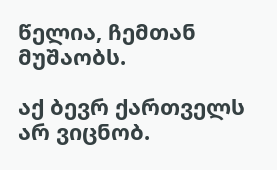წელია, ჩემთან მუშაობს.

აქ ბევრ ქართველს არ ვიცნობ.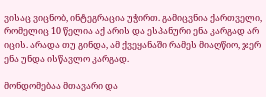ვისაც ვიცნობ, ინტეგრაცია უჭირთ. გამიცვნია ქართველი, რომელიც 10 წელია აქ არის და ესპანური ენა კარგად არ იცის. არადა თუ გინდა, ამ ქვეყანაში რამეს მიაღწიო, ჯერ ენა უნდა ისწავლო კარგად.

მონდომებაა მთავარი და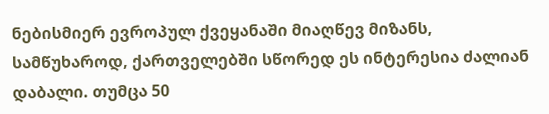ნებისმიერ ევროპულ ქვეყანაში მიაღწევ მიზანს, სამწუხაროდ, ქართველებში სწორედ ეს ინტერესია ძალიან დაბალი. თუმცა 50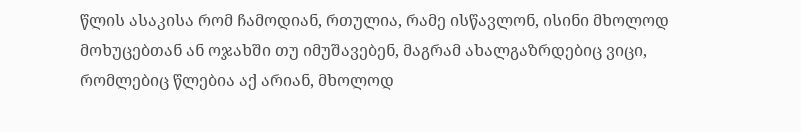წლის ასაკისა რომ ჩამოდიან, რთულია, რამე ისწავლონ, ისინი მხოლოდ მოხუცებთან ან ოჯახში თუ იმუშავებენ, მაგრამ ახალგაზრდებიც ვიცი, რომლებიც წლებია აქ არიან, მხოლოდ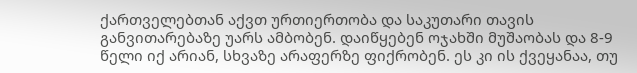ქართველებთან აქვთ ურთიერთობა და საკუთარი თავის განვითარებაზე უარს ამბობენ. დაიწყებენ ოჯახში მუშაობას და 8-9 წელი იქ არიან, სხვაზე არაფერზე ფიქრობენ. ეს კი ის ქვეყანაა, თუ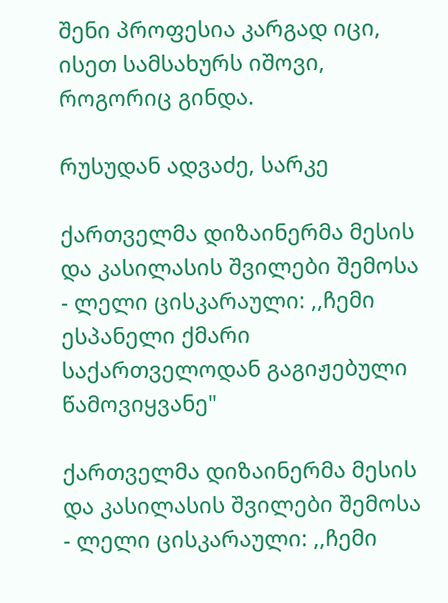შენი პროფესია კარგად იცი, ისეთ სამსახურს იშოვი, როგორიც გინდა.

რუსუდან ადვაძე, სარკე

ქართველმა დიზაინერმა მესის და კასილასის შვილები შემოსა - ლელი ცისკარაული: ,,ჩემი ესპანელი ქმარი საქართველოდან გაგიჟებული წამოვიყვანე"

ქართველმა დიზაინერმა მესის და კასილასის შვილები შემოსა - ლელი ცისკარაული: ,,ჩემი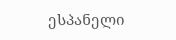ესპანელი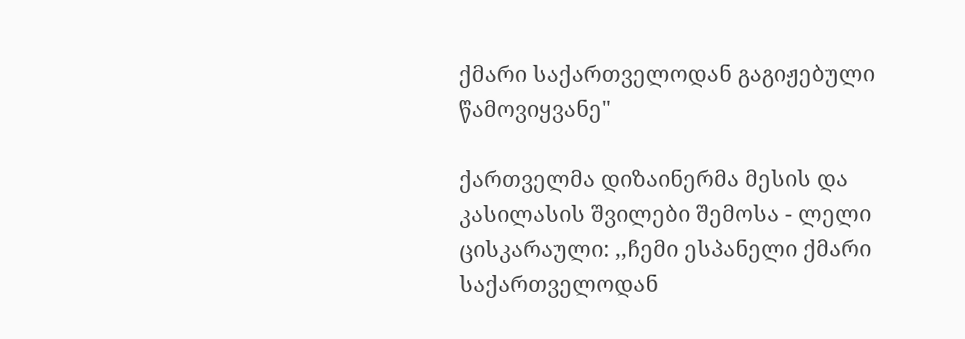ქმარი საქართველოდან გაგიჟებული წამოვიყვანე"

ქართველმა დიზაინერმა მესის და კასილასის შვილები შემოსა - ლელი ცისკარაული: ,,ჩემი ესპანელი ქმარი საქართველოდან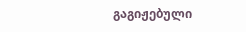გაგიჟებული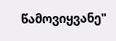წამოვიყვანე"